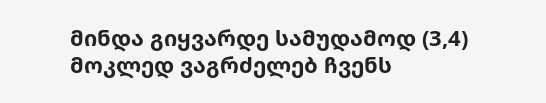მინდა გიყვარდე სამუდამოდ (3,4)
მოკლედ ვაგრძელებ ჩვენს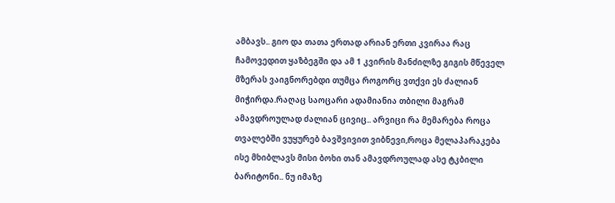ამბავს.. გიო და თათა ერთად არიან ერთი კვირაა რაც ჩამოვედით ყაზბეგში და ამ 1 კვირის მანძილზე გიგის მწეველ მზერას ვაიგნორებდი თუმცა როგორც ვთქვი ეს ძალიან მიჭირდა.რაღაც საოცარი ადამიანია თბილი მაგრამ ამავდროულად ძალიან ცივიც.. არვიცი რა მემარება როცა თვალებში ვუყურებ ბავშვივით ვიბნევი,როცა მელაპარაკება ისე მხიბლავს მისი ბოხი თან ამავდროულად ასე ტკბილი ბარიტონი.. ნუ იმაზე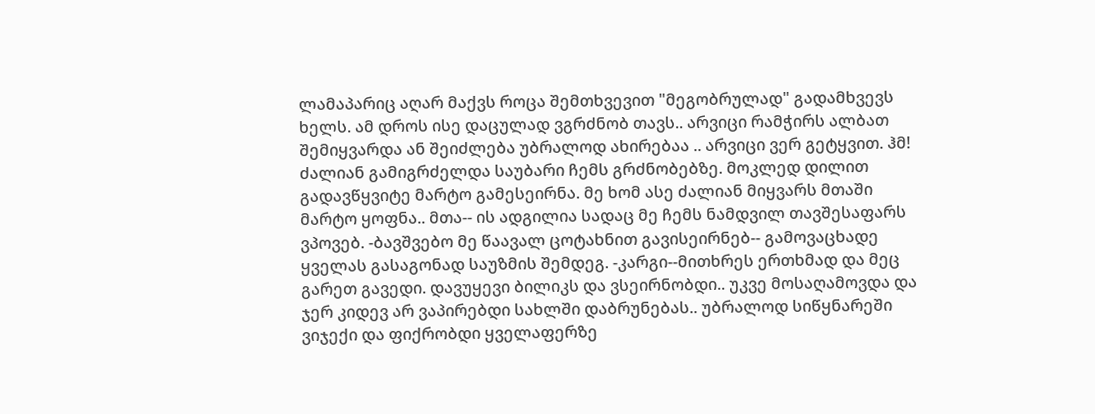ლამაპარიც აღარ მაქვს როცა შემთხვევით "მეგობრულად" გადამხვევს ხელს. ამ დროს ისე დაცულად ვგრძნობ თავს.. არვიცი რამჭირს ალბათ შემიყვარდა ან შეიძლება უბრალოდ ახირებაა .. არვიცი ვერ გეტყვით. ჰმ! ძალიან გამიგრძელდა საუბარი ჩემს გრძნობებზე. მოკლედ დილით გადავწყვიტე მარტო გამესეირნა. მე ხომ ასე ძალიან მიყვარს მთაში მარტო ყოფნა.. მთა-- ის ადგილია სადაც მე ჩემს ნამდვილ თავშესაფარს ვპოვებ. -ბავშვებო მე წაავალ ცოტახნით გავისეირნებ-- გამოვაცხადე ყველას გასაგონად საუზმის შემდეგ. -კარგი--მითხრეს ერთხმად და მეც გარეთ გავედი. დავუყევი ბილიკს და ვსეირნობდი.. უკვე მოსაღამოვდა და ჯერ კიდევ არ ვაპირებდი სახლში დაბრუნებას.. უბრალოდ სიწყნარეში ვიჯექი და ფიქრობდი ყველაფერზე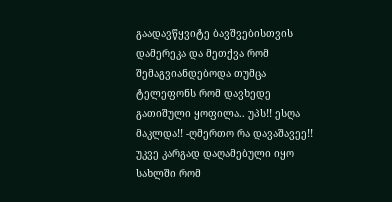გაადავწყვიტე ბავშვებისთვის დამერეკა და მეთქვა რომ შემაგვიანდებოდა თუმცა ტელეფონს რომ დავხედე გათიშული ყოფილა.. უპს!! ესღა მაკლდა!! -ღმერთო რა დავაშავეე!! უკვე კარგად დაღამებული იყო სახლში რომ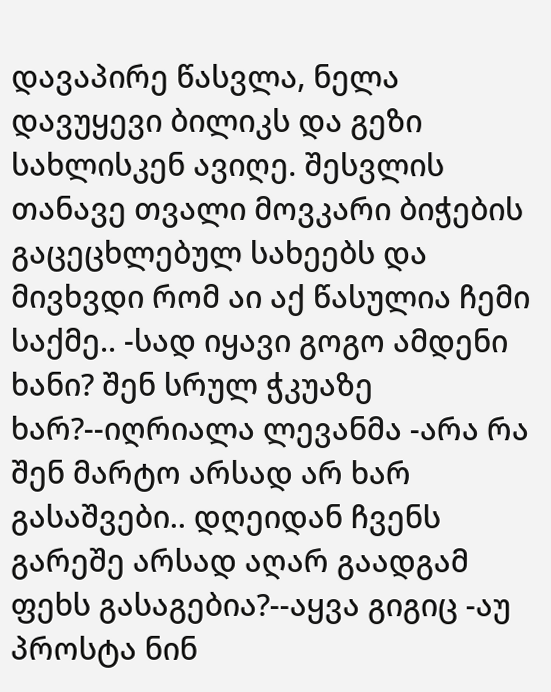დავაპირე წასვლა, ნელა დავუყევი ბილიკს და გეზი სახლისკენ ავიღე. შესვლის თანავე თვალი მოვკარი ბიჭების გაცეცხლებულ სახეებს და მივხვდი რომ აი აქ წასულია ჩემი საქმე.. -სად იყავი გოგო ამდენი ხანი? შენ სრულ ჭკუაზე ხარ?--იღრიალა ლევანმა -არა რა შენ მარტო არსად არ ხარ გასაშვები.. დღეიდან ჩვენს გარეშე არსად აღარ გაადგამ ფეხს გასაგებია?--აყვა გიგიც -აუ პროსტა ნინ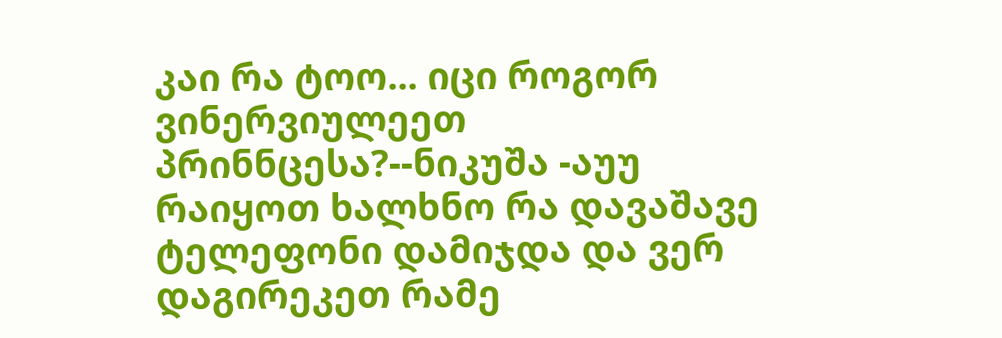კაი რა ტოო... იცი როგორ ვინერვიულეეთ პრინნცესა?--ნიკუშა -აუუ რაიყოთ ხალხნო რა დავაშავე ტელეფონი დამიჯდა და ვერ დაგირეკეთ რამე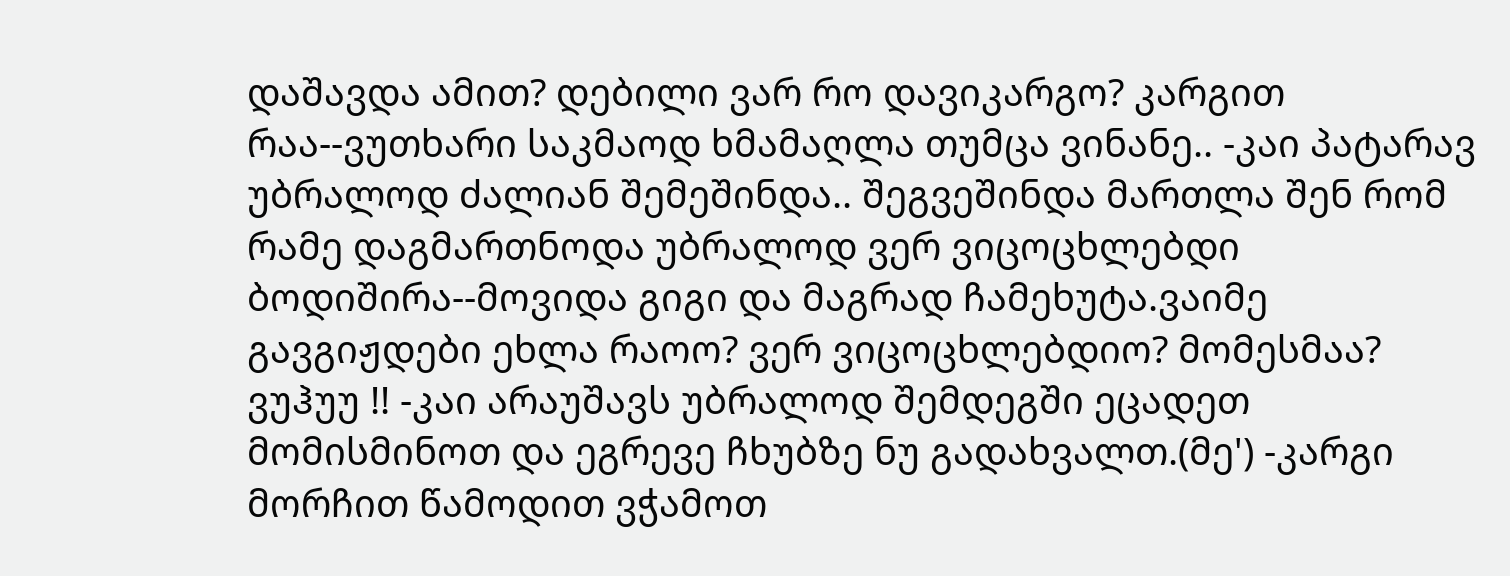დაშავდა ამით? დებილი ვარ რო დავიკარგო? კარგით რაა--ვუთხარი საკმაოდ ხმამაღლა თუმცა ვინანე.. -კაი პატარავ უბრალოდ ძალიან შემეშინდა.. შეგვეშინდა მართლა შენ რომ რამე დაგმართნოდა უბრალოდ ვერ ვიცოცხლებდი ბოდიშირა--მოვიდა გიგი და მაგრად ჩამეხუტა.ვაიმე გავგიჟდები ეხლა რაოო? ვერ ვიცოცხლებდიო? მომესმაა? ვუჰუუ !! -კაი არაუშავს უბრალოდ შემდეგში ეცადეთ მომისმინოთ და ეგრევე ჩხუბზე ნუ გადახვალთ.(მე') -კარგი მორჩით წამოდით ვჭამოთ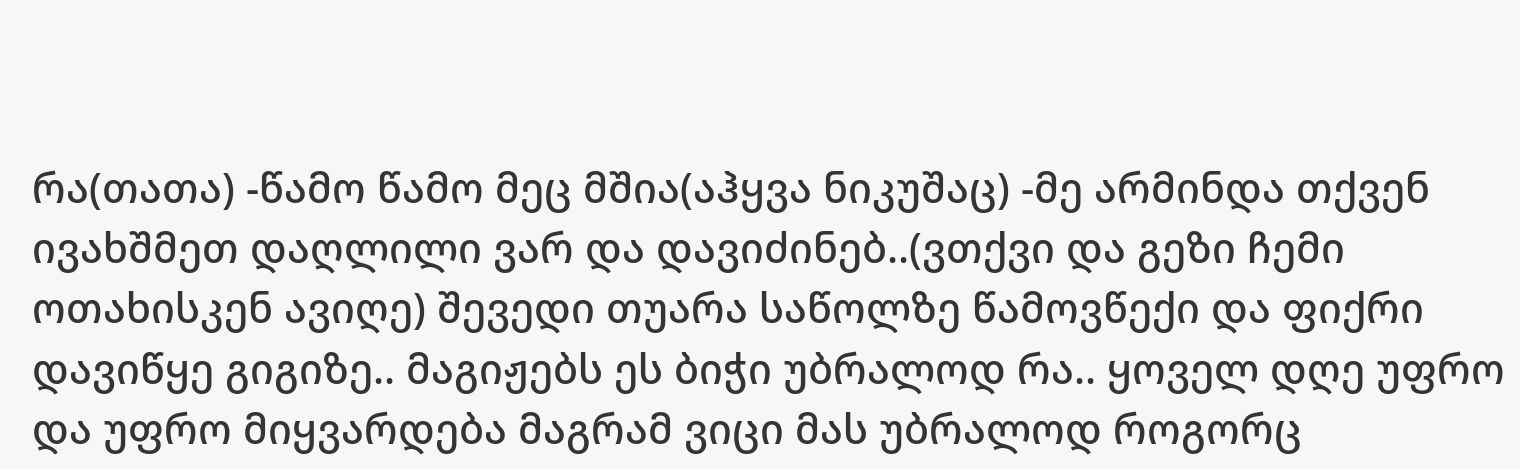რა(თათა) -წამო წამო მეც მშია(აჰყვა ნიკუშაც) -მე არმინდა თქვენ ივახშმეთ დაღლილი ვარ და დავიძინებ..(ვთქვი და გეზი ჩემი ოთახისკენ ავიღე) შევედი თუარა საწოლზე წამოვწექი და ფიქრი დავიწყე გიგიზე.. მაგიჟებს ეს ბიჭი უბრალოდ რა.. ყოველ დღე უფრო და უფრო მიყვარდება მაგრამ ვიცი მას უბრალოდ როგორც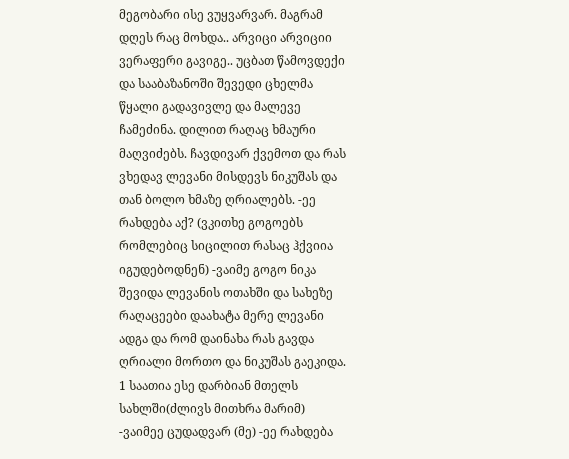მეგობარი ისე ვუყვარვარ. მაგრამ დღეს რაც მოხდა.. არვიცი არვიციი ვერაფერი გავიგე.. უცბათ წამოვდექი და სააბაზანოში შევედი ცხელმა წყალი გადავივლე და მალევე ჩამეძინა. დილით რაღაც ხმაური მაღვიძებს. ჩავდივარ ქვემოთ და რას ვხედავ ლევანი მისდევს ნიკუშას და თან ბოლო ხმაზე ღრიალებს. -ეე რახდება აქ? (ვკითხე გოგოებს რომლებიც სიცილით რასაც ჰქვიია იგუდებოდნენ) -ვაიმე გოგო ნიკა შევიდა ლევანის ოთახში და სახეზე რაღაცეები დაახატა მერე ლევანი ადგა და რომ დაინახა რას გავდა ღრიალი მორთო და ნიკუშას გაეკიდა. 1 საათია ესე დარბიან მთელს სახლში(ძლივს მითხრა მარიმ) -ვაიმეე ცუდადვარ (მე) -ეე რახდება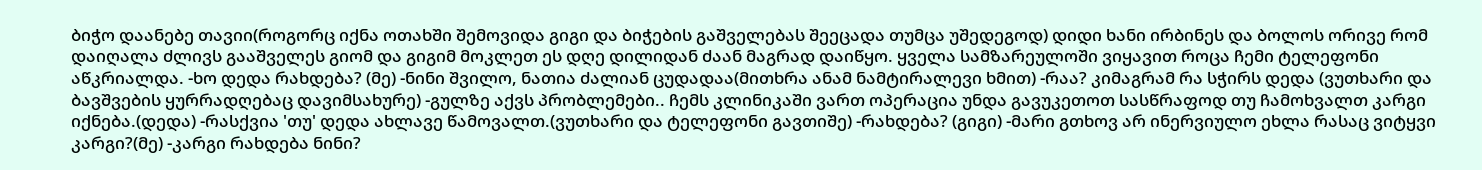ბიჭო დაანებე თავიი(როგორც იქნა ოთახში შემოვიდა გიგი და ბიჭების გაშველებას შეეცადა თუმცა უშედეგოდ) დიდი ხანი ირბინეს და ბოლოს ორივე რომ დაიღალა ძლივს გააშველეს გიომ და გიგიმ მოკლეთ ეს დღე დილიდან ძაან მაგრად დაიწყო. ყველა სამზარეულოში ვიყავით როცა ჩემი ტელეფონი აწკრიალდა. -ხო დედა რახდება? (მე) -ნინი შვილო, ნათია ძალიან ცუდადაა(მითხრა ანამ ნამტირალევი ხმით) -რაა? კიმაგრამ რა სჭირს დედა (ვუთხარი და ბავშვების ყურრადღებაც დავიმსახურე) -გულზე აქვს პრობლემები.. ჩემს კლინიკაში ვართ ოპერაცია უნდა გავუკეთოთ სასწრაფოდ თუ ჩამოხვალთ კარგი იქნება.(დედა) -რასქვია 'თუ' დედა ახლავე წამოვალთ.(ვუთხარი და ტელეფონი გავთიშე) -რახდება? (გიგი) -მარი გთხოვ არ ინერვიულო ეხლა რასაც ვიტყვი კარგი?(მე) -კარგი რახდება ნინი?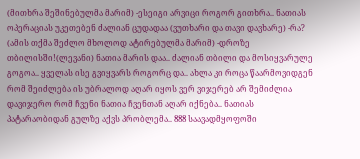(მითხრა შეშინებულმა მარიმ) -ესეიგი არვიცი როგორ გითხრა.. ნათიას ოპერაციას უკეთებენ ძალიან ცუდადაა (ვუთხარი და თავი დავხარე) -რა? (ამის თქმა შეძლო მხოლოდ ატირებულმა მარიმ) -დროზე თბილისში!(ლევანი) ნათია მარის დაა.. ძალიან თბილი და მოსიყვარულე გოგოა.. ყველას ისე გვიყვარს როგორც და.. ახლა კი როცა წაარმოვიდგენ რომ შეიძლება ის უბრალოდ აღარ იყოს ვერ ვიჯერებ არ შემიძლია დავიჯერო რომ ჩვენი ნათია ჩვენთან აღარ იქნება.. ნათიას პატარაობიდან გულზე აქვს პრობლემა.. 888 საავადმყოფოში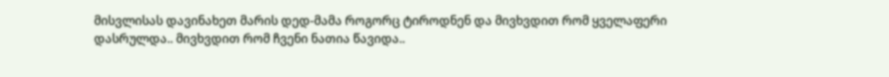მისვლისას დავინახეთ მარის დედ-მამა როგორც ტიროდნენ და მივხვდით რომ ყველაფერი დასრულდა.. მივხვდით რომ ჩვენი ნათია წავიდა..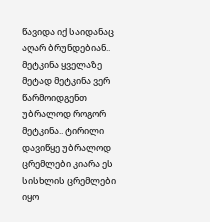წავიდა იქ საიდანაც აღარ ბრუნდებიან.. მეტკინა ყველაზე მეტად მეტკინა ვერ წარმოიდგენთ უბრალოდ როგორ მეტკინა.. ტირილი დავიწყე უბრალოდ ცრემლები კიარა ეს სისხლის ცრემლები იყო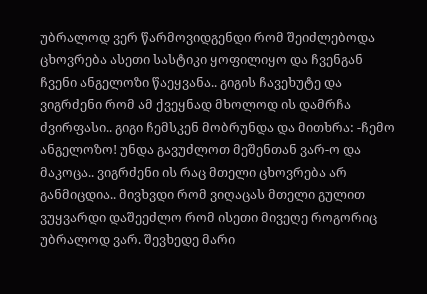უბრალოდ ვერ წარმოვიდგენდი რომ შეიძლებოდა ცხოვრება ასეთი სასტიკი ყოფილიყო და ჩვენგან ჩვენი ანგელოზი წაეყვანა.. გიგის ჩავეხუტე და ვიგრძენი რომ ამ ქვეყნად მხოლოდ ის დამრჩა ძვირფასი.. გიგი ჩემსკენ მობრუნდა და მითხრა: -ჩემო ანგელოზო! უნდა გავუძლოთ მეშენთან ვარ-ო და მაკოცა.. ვიგრძენი ის რაც მთელი ცხოვრება არ განმიცდია.. მივხვდი რომ ვიღაცას მთელი გულით ვუყვარდი დაშეეძლო რომ ისეთი მივეღე როგორიც უბრალოდ ვარ. შევხედე მარი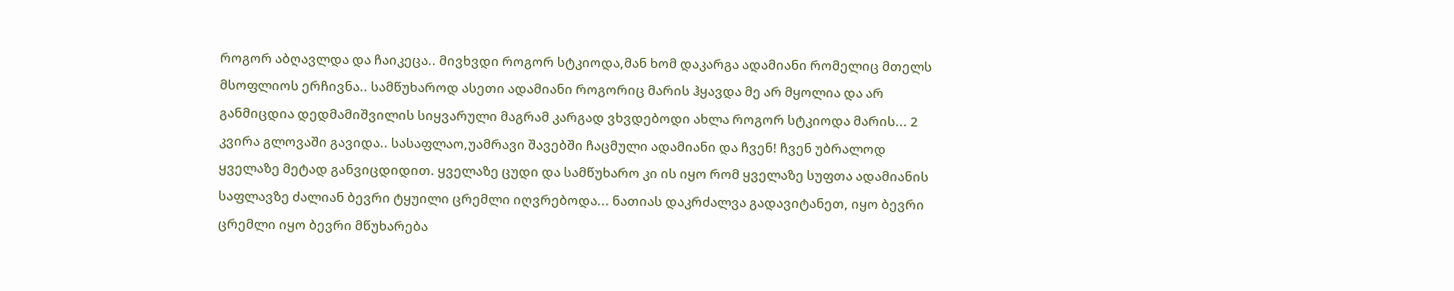როგორ აბღავლდა და ჩაიკეცა.. მივხვდი როგორ სტკიოდა,მან ხომ დაკარგა ადამიანი რომელიც მთელს მსოფლიოს ერჩივნა.. სამწუხაროდ ასეთი ადამიანი როგორიც მარის ჰყავდა მე არ მყოლია და არ განმიცდია დედმამიშვილის სიყვარული მაგრამ კარგად ვხვდებოდი ახლა როგორ სტკიოდა მარის... 2 კვირა გლოვაში გავიდა.. სასაფლაო,უამრავი შავებში ჩაცმული ადამიანი და ჩვენ! ჩვენ უბრალოდ ყველაზე მეტად განვიცდიდით. ყველაზე ცუდი და სამწუხარო კი ის იყო რომ ყველაზე სუფთა ადამიანის საფლავზე ძალიან ბევრი ტყუილი ცრემლი იღვრებოდა... ნათიას დაკრძალვა გადავიტანეთ, იყო ბევრი ცრემლი იყო ბევრი მწუხარება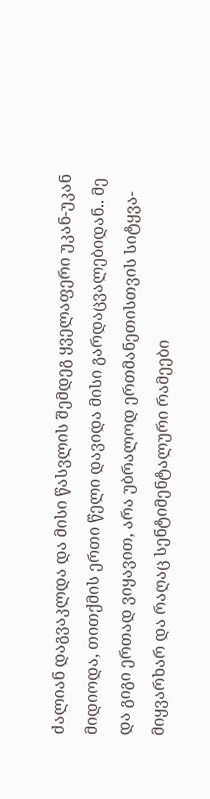ძალიან დაგვაკლდა და მისი წასვლის შემდეგ ყველაფერი უკან-უკან მიდიოდა, თითქმის ერთი წელი დავიდა მისი გარდაცვალებიდან.. მე და გიგი ერთად ვიყავით, არა უბრალოდ ერთმანეთისთვის სიტყვა-მიყვარხარ და რაღაც სენტიმენტალური რამეები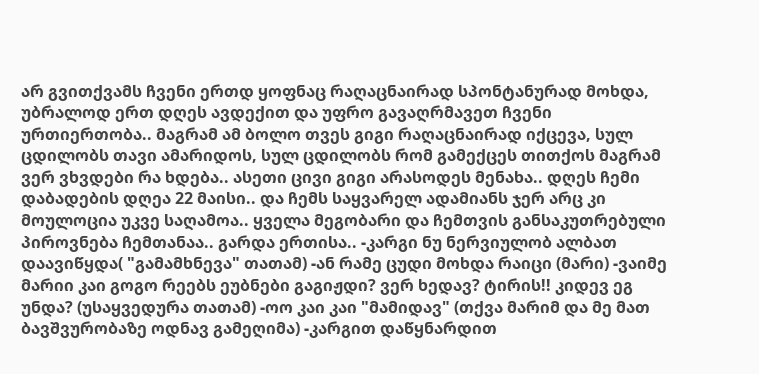არ გვითქვამს ჩვენი ერთდ ყოფნაც რაღაცნაირად სპონტანურად მოხდა, უბრალოდ ერთ დღეს ავდექით და უფრო გავაღრმავეთ ჩვენი ურთიერთობა.. მაგრამ ამ ბოლო თვეს გიგი რაღაცნაირად იქცევა, სულ ცდილობს თავი ამარიდოს, სულ ცდილობს რომ გამექცეს თითქოს მაგრამ ვერ ვხვდები რა ხდება.. ასეთი ცივი გიგი არასოდეს მენახა.. დღეს ჩემი დაბადების დღეა 22 მაისი.. და ჩემს საყვარელ ადამიანს ჯერ არც კი მოულოცია უკვე საღამოა.. ყველა მეგობარი და ჩემთვის განსაკუთრებული პიროვნება ჩემთანაა.. გარდა ერთისა.. -კარგი ნუ ნერვიულობ ალბათ დაავიწყდა( "გამამხნევა" თათამ) -ან რამე ცუდი მოხდა რაიცი (მარი) -ვაიმე მარიი კაი გოგო რეებს ეუბნები გაგიჟდი? ვერ ხედავ? ტირის!! კიდევ ეგ უნდა? (უსაყვედურა თათამ) -ოო კაი კაი "მამიდავ" (თქვა მარიმ და მე მათ ბავშვურობაზე ოდნავ გამეღიმა) -კარგით დაწყნარდით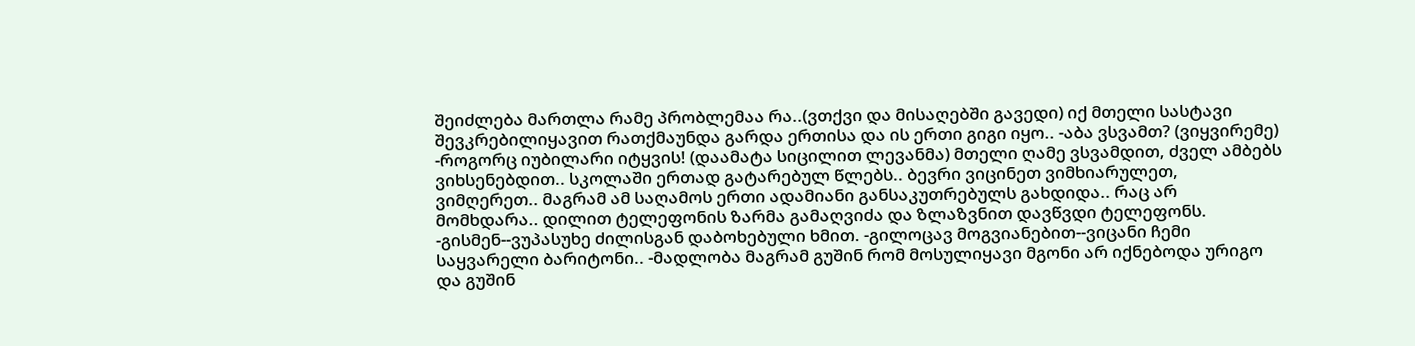შეიძლება მართლა რამე პრობლემაა რა..(ვთქვი და მისაღებში გავედი) იქ მთელი სასტავი შევკრებილიყავით რათქმაუნდა გარდა ერთისა და ის ერთი გიგი იყო.. -აბა ვსვამთ? (ვიყვირემე) -როგორც იუბილარი იტყვის! (დაამატა სიცილით ლევანმა) მთელი ღამე ვსვამდით, ძველ ამბებს ვიხსენებდით.. სკოლაში ერთად გატარებულ წლებს.. ბევრი ვიცინეთ ვიმხიარულეთ, ვიმღერეთ.. მაგრამ ამ საღამოს ერთი ადამიანი განსაკუთრებულს გახდიდა.. რაც არ მომხდარა.. დილით ტელეფონის ზარმა გამაღვიძა და ზლაზვნით დავწვდი ტელეფონს. -გისმენ--ვუპასუხე ძილისგან დაბოხებული ხმით. -გილოცავ მოგვიანებით--ვიცანი ჩემი საყვარელი ბარიტონი.. -მადლობა მაგრამ გუშინ რომ მოსულიყავი მგონი არ იქნებოდა ურიგო და გუშინ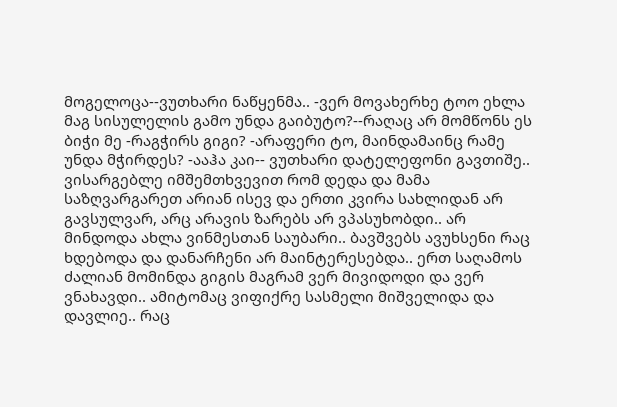მოგელოცა--ვუთხარი ნაწყენმა.. -ვერ მოვახერხე ტოო ეხლა მაგ სისულელის გამო უნდა გაიბუტო?--რაღაც არ მომწონს ეს ბიჭი მე -რაგჭირს გიგი? -არაფერი ტო, მაინდამაინც რამე უნდა მჭირდეს? -ააჰა კაი-- ვუთხარი დატელეფონი გავთიშე.. ვისარგებლე იმშემთხვევით რომ დედა და მამა საზღვარგარეთ არიან ისევ და ერთი კვირა სახლიდან არ გავსულვარ, არც არავის ზარებს არ ვპასუხობდი.. არ მინდოდა ახლა ვინმესთან საუბარი.. ბავშვებს ავუხსენი რაც ხდებოდა და დანარჩენი არ მაინტერესებდა.. ერთ საღამოს ძალიან მომინდა გიგის მაგრამ ვერ მივიდოდი და ვერ ვნახავდი.. ამიტომაც ვიფიქრე სასმელი მიშველიდა და დავლიე.. რაც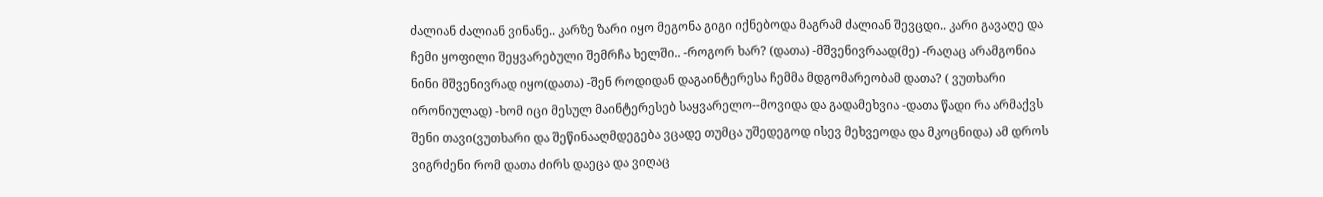ძალიან ძალიან ვინანე.. კარზე ზარი იყო მეგონა გიგი იქნებოდა მაგრამ ძალიან შევცდი.. კარი გავაღე და ჩემი ყოფილი შეყვარებული შემრჩა ხელში.. -როგორ ხარ? (დათა) -მშვენივრაად(მე) -რაღაც არამგონია ნინი მშვენივრად იყო(დათა) -შენ როდიდან დაგაინტერესა ჩემმა მდგომარეობამ დათა? ( ვუთხარი ირონიულად) -ხომ იცი მესულ მაინტერესებ საყვარელო--მოვიდა და გადამეხვია -დათა წადი რა არმაქვს შენი თავი(ვუთხარი და შეწინააღმდეგება ვცადე თუმცა უშედეგოდ ისევ მეხვეოდა და მკოცნიდა) ამ დროს ვიგრძენი რომ დათა ძირს დაეცა და ვიღაც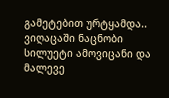გამეტებით ურტყამდა.. ვიღაცაში ნაცნობი სილუეტი ამოვიცანი და მალევე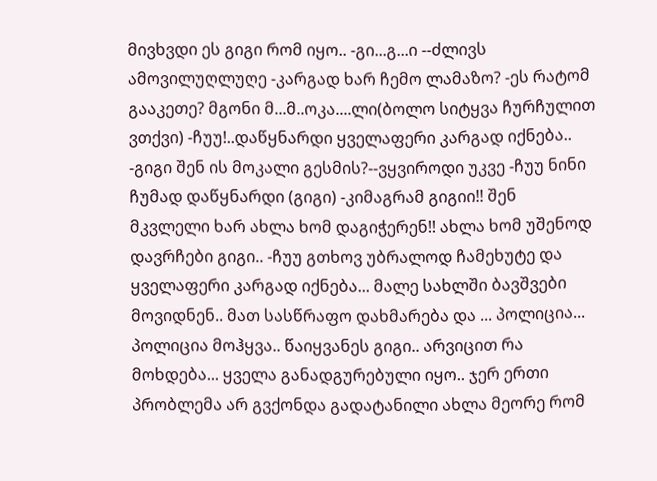მივხვდი ეს გიგი რომ იყო.. -გი...გ...ი --ძლივს ამოვილუღლუღე -კარგად ხარ ჩემო ლამაზო? -ეს რატომ გააკეთე? მგონი მ...მ..ოკა....ლი(ბოლო სიტყვა ჩურჩულით ვთქვი) -ჩუუ!..დაწყნარდი ყველაფერი კარგად იქნება.. -გიგი შენ ის მოკალი გესმის?--ვყვიროდი უკვე -ჩუუ ნინი ჩუმად დაწყნარდი (გიგი) -კიმაგრამ გიგიი!! შენ მკვლელი ხარ ახლა ხომ დაგიჭერენ!! ახლა ხომ უშენოდ დავრჩები გიგი.. -ჩუუ გთხოვ უბრალოდ ჩამეხუტე და ყველაფერი კარგად იქნება... მალე სახლში ბავშვები მოვიდნენ.. მათ სასწრაფო დახმარება და ... პოლიცია... პოლიცია მოჰყვა.. წაიყვანეს გიგი.. არვიცით რა მოხდება... ყველა განადგურებული იყო.. ჯერ ერთი პრობლემა არ გვქონდა გადატანილი ახლა მეორე რომ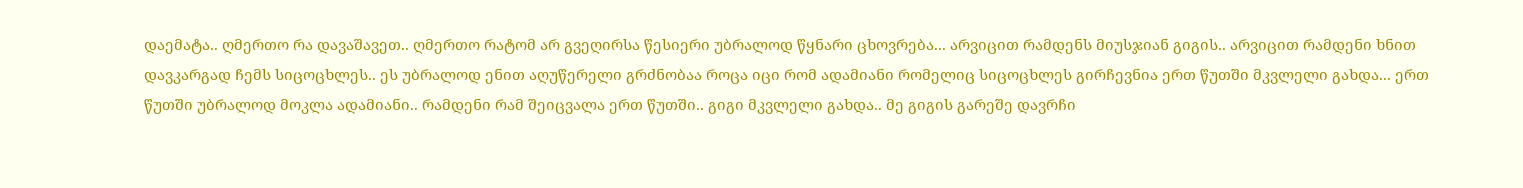დაემატა.. ღმერთო რა დავაშავეთ.. ღმერთო რატომ არ გვეღირსა წესიერი უბრალოდ წყნარი ცხოვრება... არვიცით რამდენს მიუსჯიან გიგის.. არვიცით რამდენი ხნით დავკარგად ჩემს სიცოცხლეს.. ეს უბრალოდ ენით აღუწერელი გრძნობაა როცა იცი რომ ადამიანი რომელიც სიცოცხლეს გირჩევნია ერთ წუთში მკვლელი გახდა... ერთ წუთში უბრალოდ მოკლა ადამიანი.. რამდენი რამ შეიცვალა ერთ წუთში.. გიგი მკვლელი გახდა.. მე გიგის გარეშე დავრჩი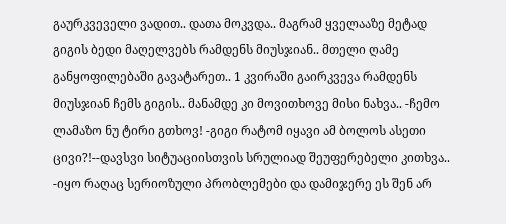გაურკვეველი ვადით.. დათა მოკვდა.. მაგრამ ყველააზე მეტად გიგის ბედი მაღელვებს რამდენს მიუსჯიან.. მთელი ღამე განყოფილებაში გავატარეთ.. 1 კვირაში გაირკვევა რამდენს მიუსჯიან ჩემს გიგის.. მანამდე კი მოვითხოვე მისი ნახვა.. -ჩემო ლამაზო ნუ ტირი გთხოვ! -გიგი რატომ იყავი ამ ბოლოს ასეთი ცივი?!--დავსვი სიტუაციისთვის სრულიად შეუფერებელი კითხვა.. -იყო რაღაც სერიოზული პრობლემები და დამიჯერე ეს შენ არ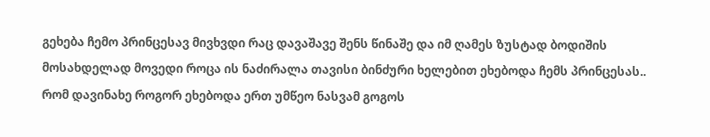გეხება ჩემო პრინცესავ მივხვდი რაც დავაშავე შენს წინაშე და იმ ღამეს ზუსტად ბოდიშის მოსახდელად მოვედი როცა ის ნაძირალა თავისი ბინძური ხელებით ეხებოდა ჩემს პრინცესას.. რომ დავინახე როგორ ეხებოდა ერთ უმწეო ნასვამ გოგოს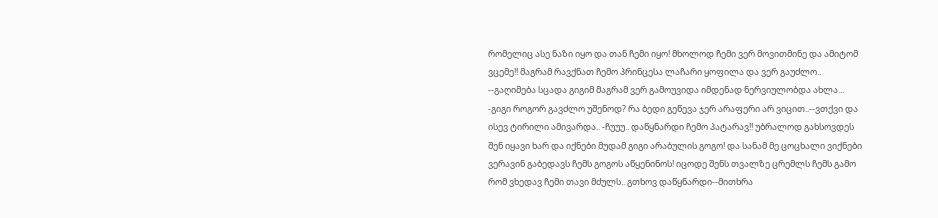რომელიც ასე ნაზი იყო და თან ჩემი იყო! მხოლოდ ჩემი ვერ მოვითმინე და ამიტომ ვცემე!! მაგრამ რავქნათ ჩემო პრინცესა ლაჩარი ყოფილა და ვერ გაუძლო.. --გაღიმება სცადა გიგიმ მაგრამ ვერ გამოუვიდა იმდენად ნერვიულობდა ახლა... -გიგი როგორ გავძლო უშენოდ? რა ბედი გეწევა ჯერ არაფერი არ ვიცით..--ვთქვი და ისევ ტირილი ამივარდა.. -ჩუუუ.. დაწყნარდი ჩემო პატარავ!! უბრალოდ გახსოვდეს შენ იყავი ხარ და იქნები მუდამ გიგი არაბულის გოგო! და სანამ მე ცოცხალი ვიქნები ვერავინ გაბედავს ჩემს გოგოს აწყენინოს! იცოდე შენს თვალზე ცრემლს ჩემს გამო რომ ვხედავ ჩემი თავი მძულს.. გთხოვ დაწყნარდი--მითხრა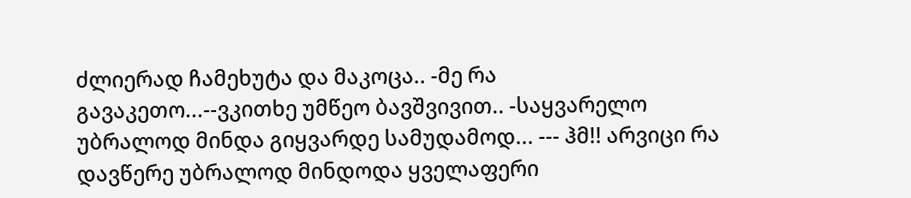ძლიერად ჩამეხუტა და მაკოცა.. -მე რა გავაკეთო...--ვკითხე უმწეო ბავშვივით.. -საყვარელო უბრალოდ მინდა გიყვარდე სამუდამოდ... --- ჰმ!! არვიცი რა დავწერე უბრალოდ მინდოდა ყველაფერი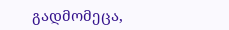გადმომეცა,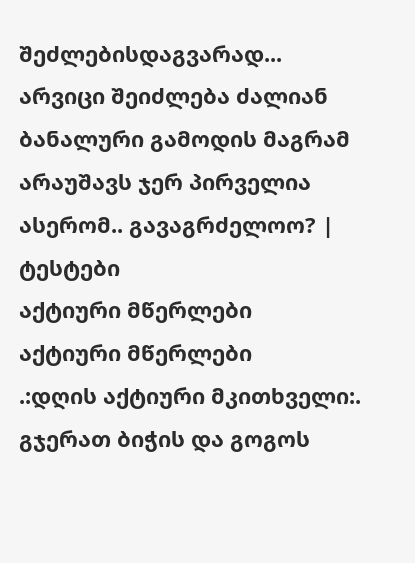შეძლებისდაგვარად... არვიცი შეიძლება ძალიან ბანალური გამოდის მაგრამ არაუშავს ჯერ პირველია ასერომ.. გავაგრძელოო? |
ტესტები
აქტიური მწერლები
აქტიური მწერლები
.:დღის აქტიური მკითხველი:.
გჯერათ ბიჭის და გოგოს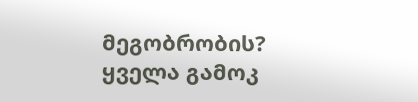მეგობრობის?
ყველა გამოკ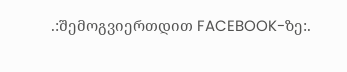.:შემოგვიერთდით FACEBOOK-ზე:.